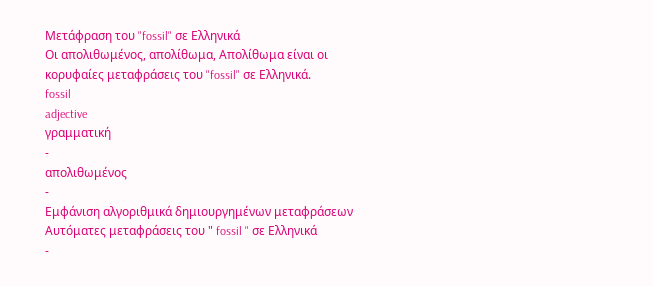Μετάφραση του "fossil" σε Ελληνικά
Οι απολιθωμένος, απολίθωμα, Απολίθωμα είναι οι κορυφαίες μεταφράσεις του "fossil" σε Ελληνικά.
fossil
adjective
γραμματική
-
απολιθωμένος
-
Εμφάνιση αλγοριθμικά δημιουργημένων μεταφράσεων
Αυτόματες μεταφράσεις του " fossil " σε Ελληνικά
-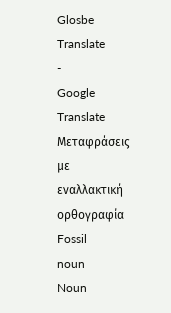Glosbe Translate
-
Google Translate
Μεταφράσεις με εναλλακτική ορθογραφία
Fossil
noun
Noun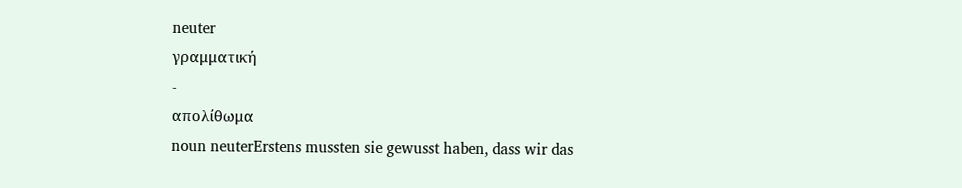neuter
γραμματική
-
απολίθωμα
noun neuterErstens mussten sie gewusst haben, dass wir das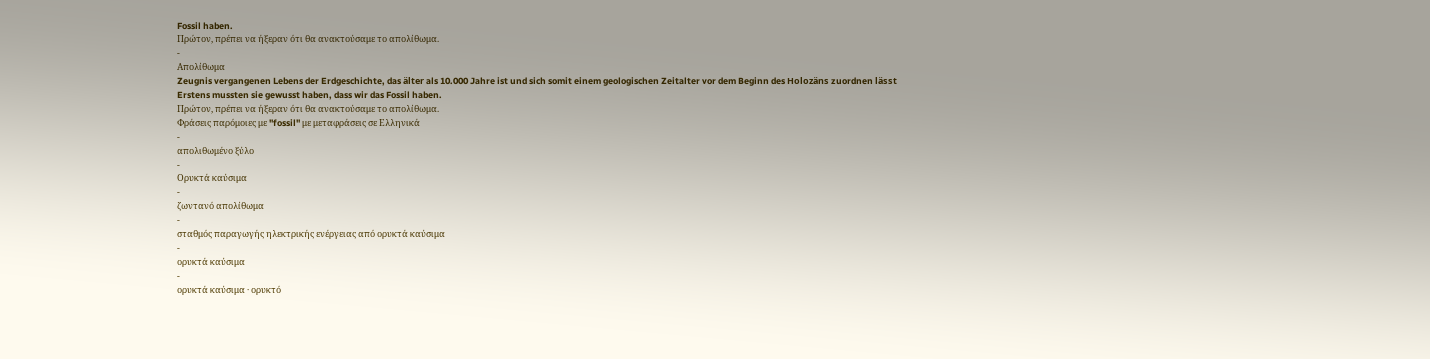Fossil haben.
Πρώτον, πρέπει να ήξεραν ότι θα ανακτούσαμε το απολίθωμα.
-
Απολίθωμα
Zeugnis vergangenen Lebens der Erdgeschichte, das älter als 10.000 Jahre ist und sich somit einem geologischen Zeitalter vor dem Beginn des Holozäns zuordnen lässt
Erstens mussten sie gewusst haben, dass wir das Fossil haben.
Πρώτον, πρέπει να ήξεραν ότι θα ανακτούσαμε το απολίθωμα.
Φράσεις παρόμοιες με "fossil" με μεταφράσεις σε Ελληνικά
-
απολιθωμένο ξύλο
-
Ορυκτά καύσιμα
-
ζωντανό απολίθωμα
-
σταθμός παραγωγής ηλεκτρικής ενέργειας από ορυκτά καύσιμα
-
ορυκτά καύσιμα
-
ορυκτά καύσιμα · ορυκτό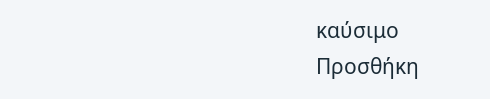καύσιμο
Προσθήκη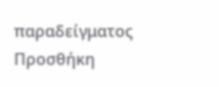παραδείγματος
Προσθήκη